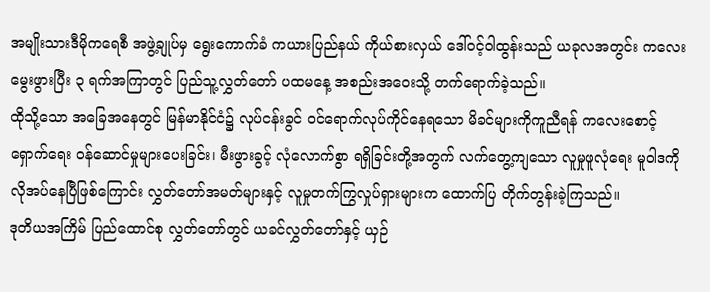အမျိုးသားဒီမိုကရေစီ အဖွဲ့ချုပ်မှ ရွေးကောက်ခံ ကယားပြည်နယ် ကိုယ်စားလှယ် ဒေါ်ဝင့်ဝါထွန်းသည် ယခုလအတွင်း ကလေးမွေးဖွားပြီး ၃ ရက်အကြာတွင် ပြည်သူ့လွှတ်တော် ပထမနေ့ အစည်းအဝေးသို့ တက်ရောက်ခဲ့သည်။
ထိုသို့သော အခြေအနေတွင် မြန်မာနိုင်ငံ၌ လုပ်ငန်းခွင် ဝင်ရောက်လုပ်ကိုင်နေရသော မိခင်များကိုကူညီရန် ကလေးစောင့်ရှောက်ရေး ဝန်ဆောင်မှုများပေးခြင်း၊ မီးဖွားခွင့် လုံလောက်စွာ ရရှိခြင်းတို့အတွက် လက်တွေ့ကျသော လူမှုဖူလုံရေး မူဝါဒကို လိုအပ်နေပြီဖြစ်ကြောင်း လွှတ်တော်အမတ်များနှင့် လူမှုတက်ကြွလှုပ်ရှားများက ထောက်ပြ တိုက်တွန်းခဲ့ကြသည်။
ဒုတိယအကြိမ် ပြည်ထောင်စု လွှတ်တော်တွင် ယခင်လွှတ်တော်နှင့် ယှဉ်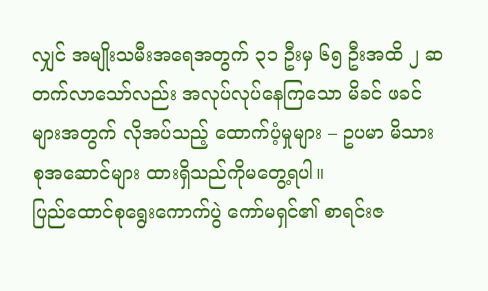လျှင် အမျိုးသမီးအရေအတွက် ၃၁ ဦးမှ ၆၅ ဦးအထိ ၂ ဆ တက်လာသော်လည်း အလုပ်လုပ်နေကြသော မိခင် ဖခင်များအတွက် လိုအပ်သည့် ထောက်ပံ့မှုများ – ဥပမာ မိသားစုအဆောင်များ ထားရှိသည်ကိုမတွေ့ရပါ။
ပြည်ထောင်စုရွေးကောက်ပွဲ ကော်မရှင်၏ စာရင်းဇ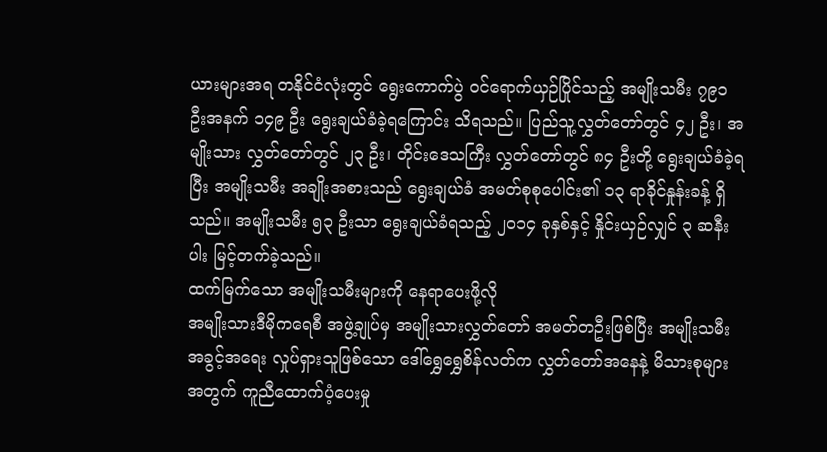ယားများအရ တနိုင်ငံလုံးတွင် ရွေးကောက်ပွဲ ဝင်ရောက်ယှဉ်ပြိုင်သည့် အမျိုးသမီး ၇၉၁ ဦးအနက် ၁၄၉ ဦး ရွေးချယ်ခံခဲ့ရကြောင်း သိရသည်။ ပြည်သူ့လွှတ်တော်တွင် ၄၂ ဦး၊ အမျိုးသား လွှတ်တော်တွင် ၂၃ ဦး၊ တိုင်းဒေသကြီး လွှတ်တော်တွင် ၈၄ ဦးတို့ ရွေးချယ်ခံခဲ့ရပြီး အမျိုးသမီး အချိုးအစားသည် ရွေးချယ်ခံ အမတ်စုစုပေါင်း၏ ၁၃ ရာခိုင်နှုန်းခန့် ရှိသည်။ အမျိုးသမီး ၅၃ ဦးသာ ရွေးချယ်ခံရသည့် ၂၀၁၄ ခုနှစ်နှင့် နှိုင်းယှဉ်လျှင် ၃ ဆနီးပါး မြင့်တက်ခဲ့သည်။
ထက်မြက်သော အမျိုးသမီးများကို နေရာပေးဖို့လို
အမျိုးသားဒီမိုကရေစီ အဖွဲ့ချုပ်မှ အမျိုးသားလွှတ်တော် အမတ်တဦးဖြစ်ပြီး အမျိုးသမီးအခွင့်အရေး လှုပ်ရှားသူဖြစ်သော ဒေါ်ရွှေရွှေစိန်လတ်က လွှတ်တော်အနေနဲ့ မိသားစုများအတွက် ကူညီထောက်ပံ့ပေးမှု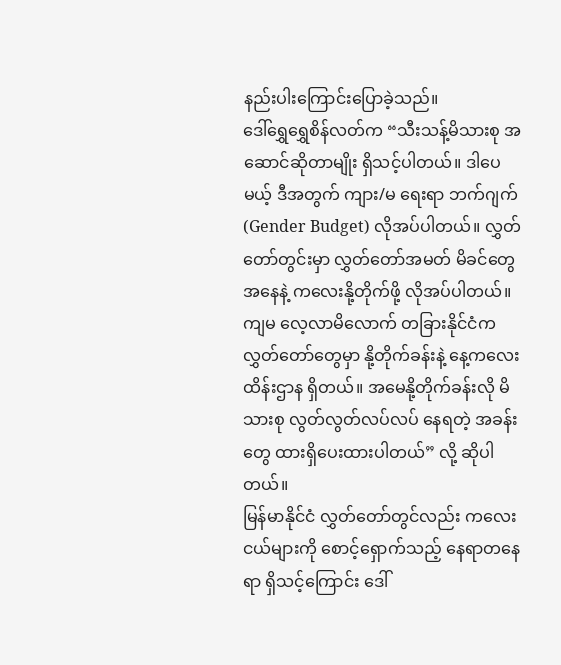နည်းပါးကြောင်းပြောခဲ့သည်။
ဒေါ်ရွှေရွှေစိန်လတ်က “သီးသန့်မိသားစု အဆောင်ဆိုတာမျိုး ရှိသင့်ပါတယ်။ ဒါပေမယ့် ဒီအတွက် ကျား/မ ရေးရာ ဘက်ဂျက် (Gender Budget) လိုအပ်ပါတယ်။ လွှတ်တော်တွင်းမှာ လွှတ်တော်အမတ် မိခင်တွေအနေနဲ့ ကလေးနို့တိုက်ဖို့ လိုအပ်ပါတယ်။ ကျမ လေ့လာမိလောက် တခြားနိုင်ငံက လွှတ်တော်တွေမှာ နို့တိုက်ခန်းနဲ့ နေ့ကလေးထိန်းဌာန ရှိတယ်။ အမေနို့တိုက်ခန်းလို မိသားစု လွတ်လွတ်လပ်လပ် နေရတဲ့ အခန်းတွေ ထားရှိပေးထားပါတယ်” လို့ ဆိုပါတယ်။
မြန်မာနိုင်ငံ လွှတ်တော်တွင်လည်း ကလေးငယ်များကို စောင့်ရှောက်သည့် နေရာတနေရာ ရှိသင့်ကြောင်း ဒေါ်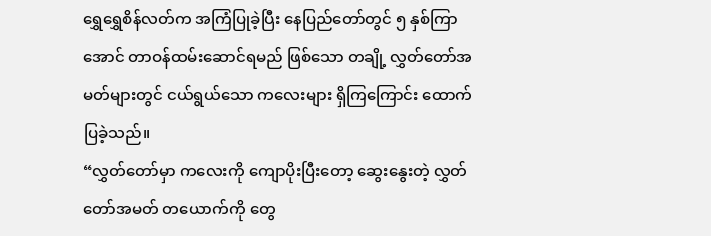ရွှေရွှေစိန်လတ်က အကြံပြုခဲ့ပြီး နေပြည်တော်တွင် ၅ နှစ်ကြာအောင် တာဝန်ထမ်းဆောင်ရမည် ဖြစ်သော တချို့ လွှတ်တော်အမတ်များတွင် ငယ်ရွယ်သော ကလေးများ ရှိကြကြောင်း ထောက်ပြခဲ့သည်။
“လွှတ်တော်မှာ ကလေးကို ကျောပိုးပြီးတော့ ဆွေးနွေးတဲ့ လွှတ်တော်အမတ် တယောက်ကို တွေ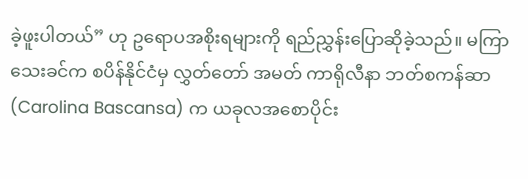ခဲ့ဖူးပါတယ်” ဟု ဥရောပအစိုးရများကို ရည်ညွှန်းပြောဆိုခဲ့သည်။ မကြာသေးခင်က စပိန်နိုင်ငံမှ လွှတ်တော် အမတ် ကာရိုလီနာ ဘတ်စကန်ဆာ (Carolina Bascansa) က ယခုလအစောပိုင်း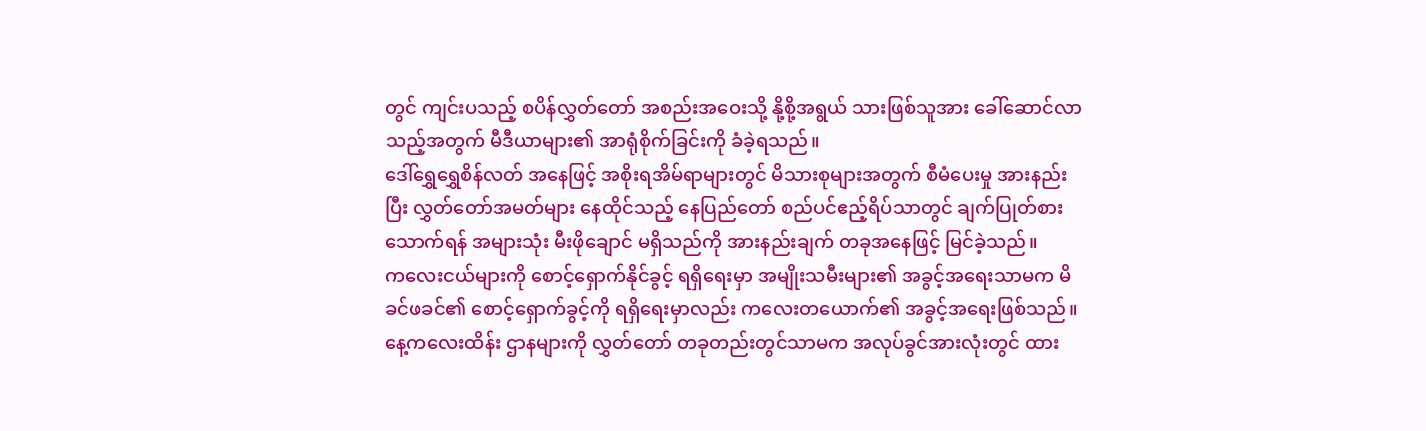တွင် ကျင်းပသည့် စပိန်လွှတ်တော် အစည်းအဝေးသို့ နို့စို့အရွယ် သားဖြစ်သူအား ခေါ်ဆောင်လာသည့်အတွက် မီဒီယာများ၏ အာရုံစိုက်ခြင်းကို ခံခဲ့ရသည်။
ဒေါ်ရွှေရွှေစိန်လတ် အနေဖြင့် အစိုးရအိမ်ရာများတွင် မိသားစုများအတွက် စီမံပေးမှု အားနည်းပြီး လွှတ်တော်အမတ်များ နေထိုင်သည့် နေပြည်တော် စည်ပင်ဧည့်ရိပ်သာတွင် ချက်ပြုတ်စားသောက်ရန် အများသုံး မီးဖိုချောင် မရှိသည်ကို အားနည်းချက် တခုအနေဖြင့် မြင်ခဲ့သည်။
ကလေးငယ်များကို စောင့်ရှောက်နိုင်ခွင့် ရရှိရေးမှာ အမျိုးသမီးများ၏ အခွင့်အရေးသာမက မိခင်ဖခင်၏ စောင့်ရှောက်ခွင့်ကို ရရှိရေးမှာလည်း ကလေးတယောက်၏ အခွင့်အရေးဖြစ်သည်။
နေ့ကလေးထိန်း ဌာနများကို လွှတ်တော် တခုတည်းတွင်သာမက အလုပ်ခွင်အားလုံးတွင် ထား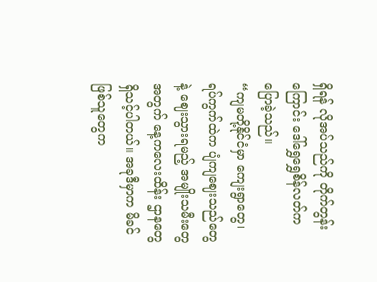ရှိရန် လိုအပ်သည်ကို တိုက်တွန်းကြောင်း ဒေါ်ရွှေရွှေစိန်လတ်ကပြောခဲ့သည်။
“ကျမတို့နိုင်ငံမှာ ကျေးရွာတွေ၊ ရပ်ကွက်ထဲက ပျံကျဈေးသည်တွေနဲ့ ဈေးသွားရမည့် အမျိုးသမီးတွေအတွက် နေ့ကလေးထိန်း ဌာနတွေ ရှိသင့်ပါတယ်။ အခုဒီမှာက မိခင်ဖြစ်သူတွေက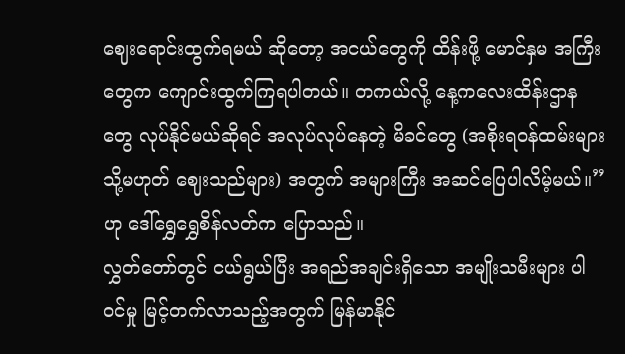ဈေးရောင်းထွက်ရမယ် ဆိုတော့ အငယ်တွေကို ထိန်းဖို့ မောင်နှမ အကြီးတွေက ကျောင်းထွက်ကြရပါတယ်။ တကယ်လို့ နေ့ကလေးထိန်းဌာနတွေ လုပ်နိုင်မယ်ဆိုရင် အလုပ်လုပ်နေတဲ့ မိခင်တွေ (အစိုးရဝန်ထမ်းများ သို့မဟုတ် ဈေးသည်များ) အတွက် အများကြီး အဆင်ပြေပါလိမ့်မယ်။” ဟု ဒေါ်ရွှေရွှေစိန်လတ်က ပြောသည်။
လွှတ်တော်တွင် ငယ်ရွယ်ပြီး အရည်အချင်းရှိသော အမျိုးသမီးများ ပါဝင်မှု မြင့်တက်လာသည့်အတွက် မြန်မာနိုင်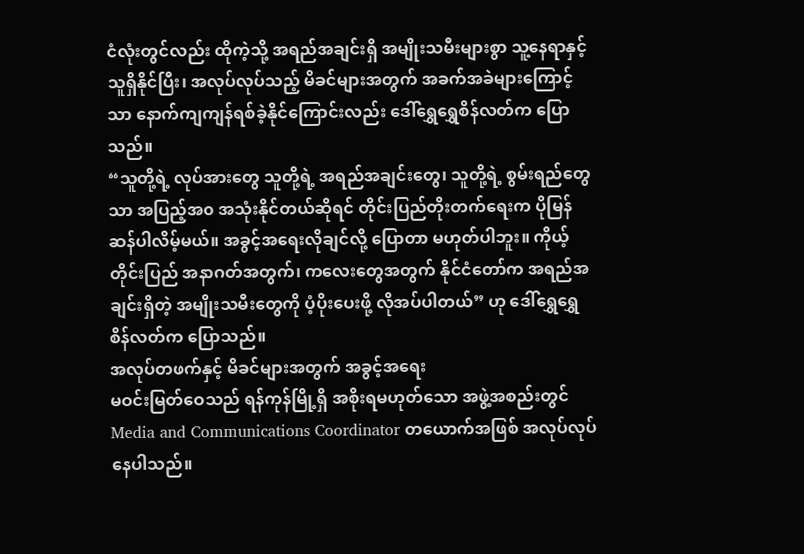ငံလုံးတွင်လည်း ထိုကဲ့သို့ အရည်အချင်းရှိ အမျိုးသမီးများစွာ သူ့နေရာနှင့်သူရှိနိုင်ပြီး၊ အလုပ်လုပ်သည့် မိခင်များအတွက် အခက်အခဲများကြောင့်သာ နောက်ကျကျန်ရစ်ခဲ့နိုင်ကြောင်းလည်း ဒေါ်ရွှေရွှေစိန်လတ်က ပြောသည်။
“သူတို့ရဲ့ လုပ်အားတွေ သူတို့ရဲ့ အရည်အချင်းတွေ၊ သူတို့ရဲ့ စွမ်းရည်တွေသာ အပြည့်အ၀ အသုံးနိုင်တယ်ဆိုရင် တိုင်းပြည်တိုးတက်ရေးက ပိုမြန်ဆန်ပါလိမ့်မယ်။ အခွင့်အရေးလိုချင်လို့ ပြောတာ မဟုတ်ပါဘူး။ ကိုယ့်တိုင်းပြည် အနာဂတ်အတွက်၊ ကလေးတွေအတွက် နိုင်ငံတော်က အရည်အချင်းရှိတဲ့ အမျိုးသမီးတွေကို ပံ့ပိုးပေးဖို့ လိုအပ်ပါတယ်” ဟု ဒေါ်ရွှေရွှေစိန်လတ်က ပြောသည်။
အလုပ်တဖက်နှင့် မိခင်များအတွက် အခွင့်အရေး
မဝင်းမြတ်ဝေသည် ရန်ကုန်မြို့ရှိ အစိုးရမဟုတ်သော အဖွဲ့အစည်းတွင် Media and Communications Coordinator တယောက်အဖြစ် အလုပ်လုပ်နေပါသည်။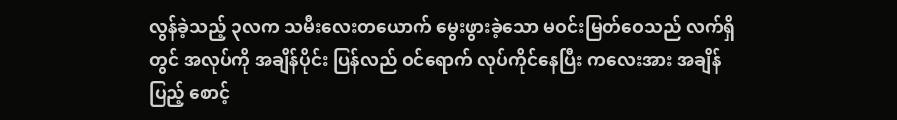လွန်ခဲ့သည့် ၃လက သမီးလေးတယောက် မွေးဖွားခဲ့သော မဝင်းမြတ်ဝေသည် လက်ရှိတွင် အလုပ်ကို အချိန်ပိုင်း ပြန်လည် ဝင်ရောက် လုပ်ကိုင်နေပြီး ကလေးအား အချိန်ပြည့် စောင့်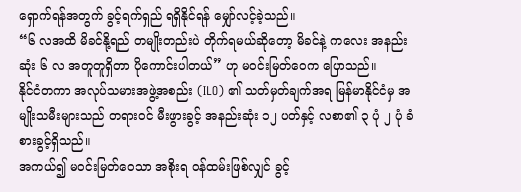ရှောက်ရန်အတွက် ခွင့်ရက်ရှည် ရရှိနိုင်ရန် မျှော်လင့်ခဲ့သည်။
“၆ လအထိ မိခင်နို့ရည် တမျိုးတည်းပဲ တိုက်ရမယ်ဆိုတော့ မိခင်နဲ့ ကလေး အနည်းဆုံး ၆ လ အတူတူရှိတာ ပိုကောင်းပါတယ်” ဟု မဝင်းမြတ်ဝေက ပြောသည်။
နိုင်ငံတကာ အလုပ်သမားအဖွဲ့အစည်း (ILO) ၏ သတ်မှတ်ချက်အရ မြန်မာနိုင်ငံမှ အမျိုးသမီးများသည် တရားဝင် မီးဖွားခွင့် အနည်းဆုံး ၁၂ ပတ်နှင့် လစာ၏ ၃ ပုံ ၂ ပုံ ခံစားခွင့်ရှိသည်။
အကယ်၍ မဝင်းမြတ်ဝေသာ အစိုးရ ဝန်ထမ်းဖြစ်လျှင် ခွင့်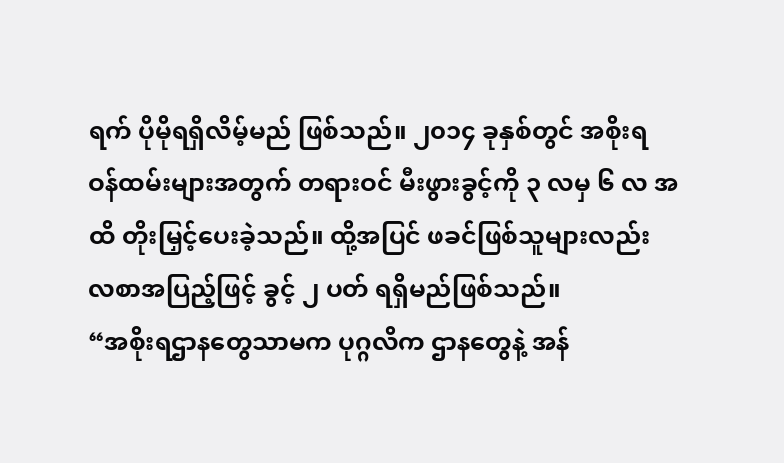ရက် ပိုမိုရရှိလိမ့်မည် ဖြစ်သည်။ ၂၀၁၄ ခုနှစ်တွင် အစိုးရ ဝန်ထမ်းများအတွက် တရားဝင် မီးဖွားခွင့်ကို ၃ လမှ ၆ လ အထိ တိုးမြှင့်ပေးခဲ့သည်။ ထို့အပြင် ဖခင်ဖြစ်သူများလည်း လစာအပြည့်ဖြင့် ခွင့် ၂ ပတ် ရရှိမည်ဖြစ်သည်။
“အစိုးရဌာနတွေသာမက ပုဂ္ဂလိက ဌာနတွေနဲ့ အန်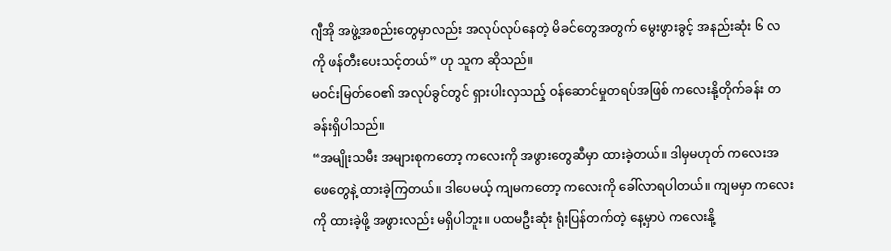ဂျီအို အဖွဲ့အစည်းတွေမှာလည်း အလုပ်လုပ်နေတဲ့ မိခင်တွေအတွက် မွေးဖွားခွင့် အနည်းဆုံး ၆ လကို ဖန်တီးပေးသင့်တယ်” ဟု သူက ဆိုသည်။
မဝင်းမြတ်ဝေ၏ အလုပ်ခွင်တွင် ရှားပါးလှသည့် ဝန်ဆောင်မှုတရပ်အဖြစ် ကလေးနို့တိုက်ခန်း တခန်းရှိပါသည်။
“အမျိုးသမီး အများစုကတော့ ကလေးကို အဖွားတွေဆီမှာ ထားခဲ့တယ်။ ဒါမှမဟုတ် ကလေးအဖေတွေနဲ့ ထားခဲ့ကြတယ်။ ဒါပေမယ့် ကျမကတော့ ကလေးကို ခေါ်လာရပါတယ်။ ကျမမှာ ကလေးကို ထားခဲ့ဖို့ အဖွားလည်း မရှိပါဘူး။ ပထမဦးဆုံး ရုံးပြန်တက်တဲ့ နေ့မှာပဲ ကလေးနို့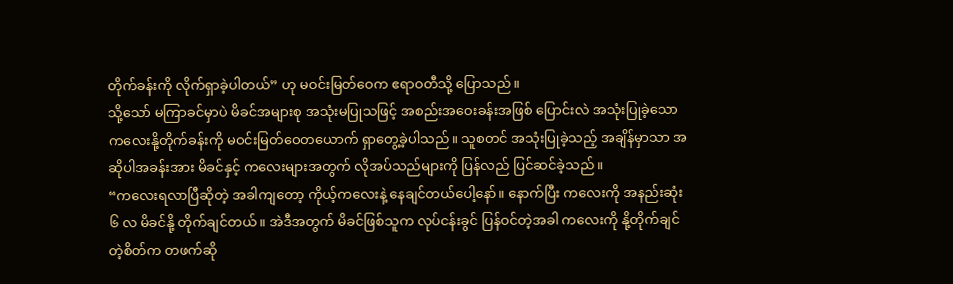တိုက်ခန်းကို လိုက်ရှာခဲ့ပါတယ်” ဟု မဝင်းမြတ်ဝေက ဧရာဝတီသို့ ပြောသည်။
သို့သော် မကြာခင်မှာပဲ မိခင်အများစု အသုံးမပြုသဖြင့် အစည်းအဝေးခန်းအဖြစ် ပြောင်းလဲ အသုံးပြုခဲ့သော ကလေးနို့တိုက်ခန်းကို မဝင်းမြတ်ဝေတယောက် ရှာတွေ့ခဲ့ပါသည်။ သူစတင် အသုံးပြုခဲ့သည့် အချိန်မှာသာ အဆိုပါအခန်းအား မိခင်နှင့် ကလေးများအတွက် လိုအပ်သည်များကို ပြန်လည် ပြင်ဆင်ခဲ့သည်။
“ကလေးရလာပြီဆိုတဲ့ အခါကျတော့ ကိုယ့်ကလေးနဲ့ နေချင်တယ်ပေါ့နော်။ နောက်ပြီး ကလေးကို အနည်းဆုံး ၆ လ မိခင်နို့ တိုက်ချင်တယ်။ အဲဒီအတွက် မိခင်ဖြစ်သူက လုပ်ငန်းခွင် ပြန်ဝင်တဲ့အခါ ကလေးကို နို့တိုက်ချင်တဲ့စိတ်က တဖက်ဆို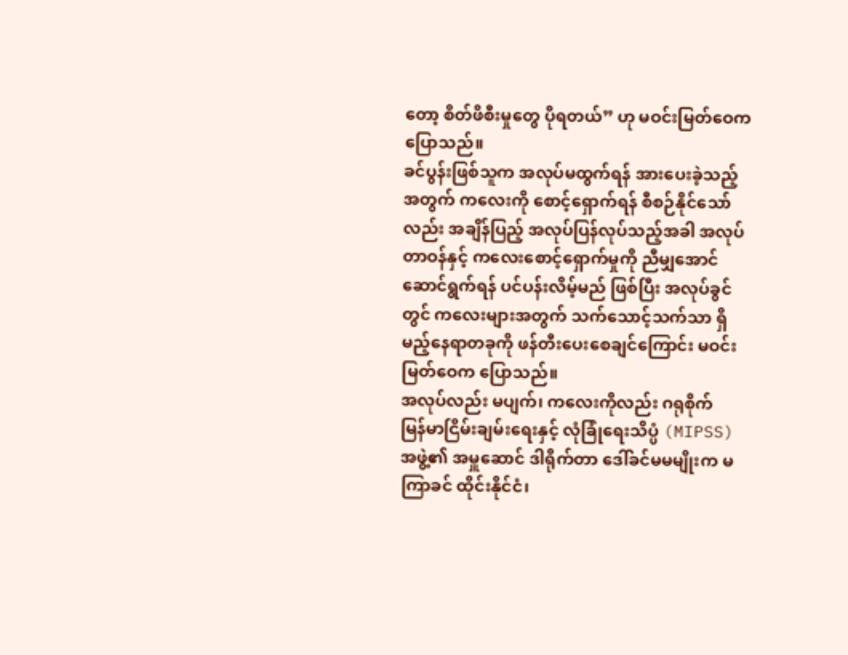တော့ စိတ်ဖိစီးမှုတွေ ပိုရတယ်” ဟု မဝင်းမြတ်ဝေက ပြောသည်။
ခင်ပွန်းဖြစ်သူက အလုပ်မထွက်ရန် အားပေးခဲ့သည့်အတွက် ကလေးကို စောင့်ရှောက်ရန် စီစဉ်နိုင်သော်လည်း အချိန်ပြည့် အလုပ်ပြန်လုပ်သည့်အခါ အလုပ်တာဝန်နှင့် ကလေးစောင့်ရှောက်မှုကို ညီမျှအောင် ဆောင်ရွက်ရန် ပင်ပန်းလိမ့်မည် ဖြစ်ပြီး အလုပ်ခွင်တွင် ကလေးများအတွက် သက်သောင့်သက်သာ ရှိမည့်နေရာတခုကို ဖန်တီးပေးစေချင်ကြောင်း မဝင်းမြတ်ဝေက ပြောသည်။
အလုပ်လည်း မပျက်၊ ကလေးကိုလည်း ဂရုစိုက်
မြန်မာငြိမ်းချမ်းရေးနှင့် လုံခြုံရေးသိပ္ပံ (MIPSS) အဖွဲ့၏ အမှူဆောင် ဒါရိုက်တာ ဒေါ်ခင်မမမျိုးက မကြာခင် ထိုင်းနိုင်ငံ၊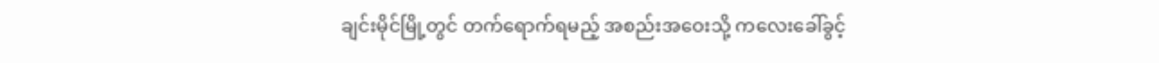ချင်းမိုင်မြို့တွင် တက်ရောက်ရမည့် အစည်းအဝေးသို့ ကလေးခေါ်ခွင့်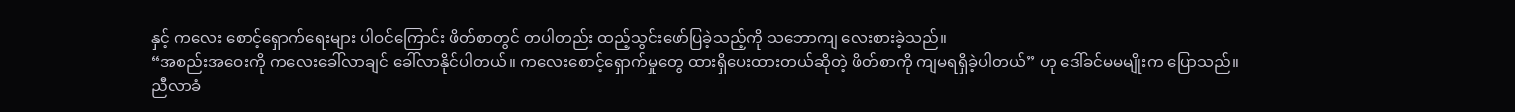နှင့် ကလေး စောင့်ရှောက်ရေးများ ပါဝင်ကြောင်း ဖိတ်စာတွင် တပါတည်း ထည့်သွင်းဖော်ပြခဲ့သည့်ကို သဘောကျ လေးစားခဲ့သည်။
“အစည်းအဝေးကို ကလေးခေါ်လာချင် ခေါ်လာနိုင်ပါတယ်။ ကလေးစောင့်ရှောက်မှုတွေ ထားရှိပေးထားတယ်ဆိုတဲ့ ဖိတ်စာကို ကျမရရှိခဲ့ပါတယ်” ဟု ဒေါ်ခင်မမမျိုးက ပြောသည်။
ညီလာခံ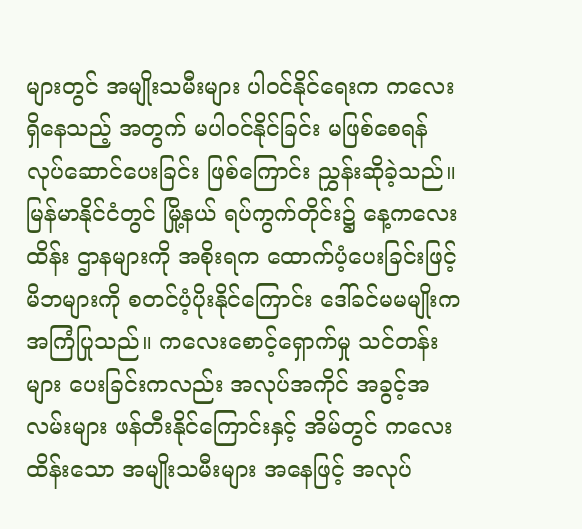များတွင် အမျိုးသမီးများ ပါဝင်နိုင်ရေးက ကလေးရှိနေသည့် အတွက် မပါဝင်နိုင်ခြင်း မဖြစ်စေရန် လုပ်ဆောင်ပေးခြင်း ဖြစ်ကြောင်း ညွှန်းဆိုခဲ့သည်။
မြန်မာနိုင်ငံတွင် မြို့နယ် ရပ်ကွက်တိုင်း၌ နေ့ကလေးထိန်း ဌာနများကို အစိုးရက ထောက်ပံ့ပေးခြင်းဖြင့် မိဘများကို စတင်ပံ့ပိုးနိုင်ကြောင်း ဒေါ်ခင်မမမျိုးက အကြံပြုသည်။ ကလေးစောင့်ရှောက်မှု သင်တန်းများ ပေးခြင်းကလည်း အလုပ်အကိုင် အခွင့်အလမ်းများ ဖန်တီးနိုင်ကြောင်းနှင့် အိမ်တွင် ကလေးထိန်းသော အမျိုးသမီးများ အနေဖြင့် အလုပ်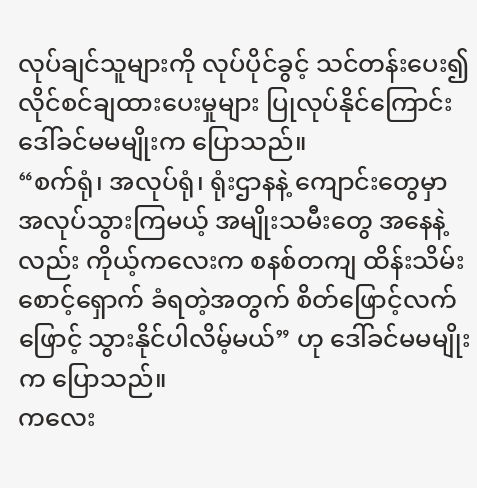လုပ်ချင်သူများကို လုပ်ပိုင်ခွင့် သင်တန်းပေး၍ လိုင်စင်ချထားပေးမှုများ ပြုလုပ်နိုင်ကြောင်း ဒေါ်ခင်မမမျိုးက ပြောသည်။
“စက်ရုံ၊ အလုပ်ရုံ၊ ရုံးဌာနနဲ့ ကျောင်းတွေမှာ အလုပ်သွားကြမယ့် အမျိုးသမီးတွေ အနေနဲ့လည်း ကိုယ့်ကလေးက စနစ်တကျ ထိန်းသိမ်းစောင့်ရှောက် ခံရတဲ့အတွက် စိတ်ဖြောင့်လက်ဖြောင့် သွားနိုင်ပါလိမ့်မယ်” ဟု ဒေါ်ခင်မမမျိုးက ပြောသည်။
ကလေး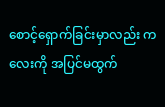စောင့်ရှောက်ခြင်းမှာလည်း ကလေးကို အပြင်မထွက်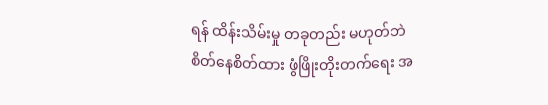ရန် ထိန်းသိမ်းမှု တခုတည်း မဟုတ်ဘဲ စိတ်နေစိတ်ထား ဖွံဖြိုးတိုးတက်ရေး အ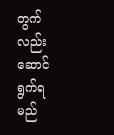တွက်လည်း ဆောင်ရွက်ရမည်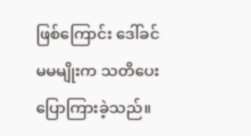ဖြစ်ကြောင်း ဒေါ်ခင်မမမျိုးက သတိပေးပြောကြားခဲ့သည်။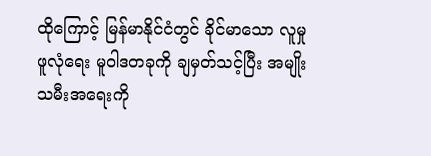ထိုကြောင့် မြန်မာနိုင်ငံတွင် ခိုင်မာသော လူမှုဖူလုံရေး မူဝါဒတခုကို ချမှတ်သင့်ပြီး အမျိုးသမီးအရေးကို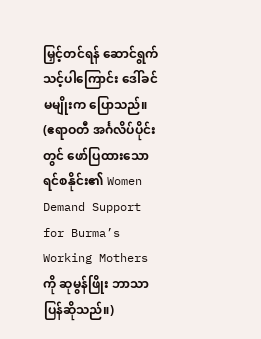မြှင့်တင်ရန် ဆောင်ရွက်သင့်ပါကြောင်း ဒေါ်ခင်မမျိုးက ပြောသည်။
(ဧရာဝတီ အင်္ဂလိပ်ပိုင်းတွင် ဖော်ပြထားသော ရင်စနိုင်း၏ Women Demand Support for Burma’s Working Mothers ကို ဆုမွန်ဖြိုး ဘာသာပြန်ဆိုသည်။)